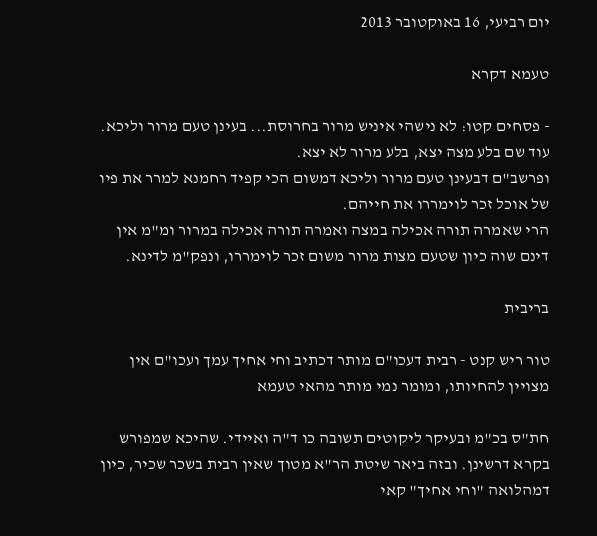יום רביעי, 16 באוקטובר 2013

טעמא דקרא

- פסחים קטו: לא נישהי איניש מרור בחרוסת... בעינן טעם מרור וליכא.
עוד שם בלע מצה יצא, בלע מרור לא יצא.
ופרשב"ם דבעינן טעם מרור וליכא דמשום הכי קפיד רחמנא למרר את פיו של אוכל זכר לוימררו את חייהם.
הרי שאמרה תורה אכילה במצה ואמרה תורה אכילה במרור ומ"מ אין דינם שוה כיון שטעם מצות מרור משום זכר לוימררו, ונפק"מ לדינא.

בריבית

טור ריש קנט - רבית דעכו"ם מותר דכתיב וחי אחיך עמך ועכו"ם אין מצויין להחיותו, ומומר נמי מותר מהאי טעמא

חת"ס בכ"מ ובעיקר ליקוטים תשובה כו ד"ה ואיידי. שהיכא שמפורש בקרא דרשינן. ובזה ביאר שיטת הר"א מטוך שאין רבית בשכר שכיר, כיון דמהלואה "וחי אחיך" קאי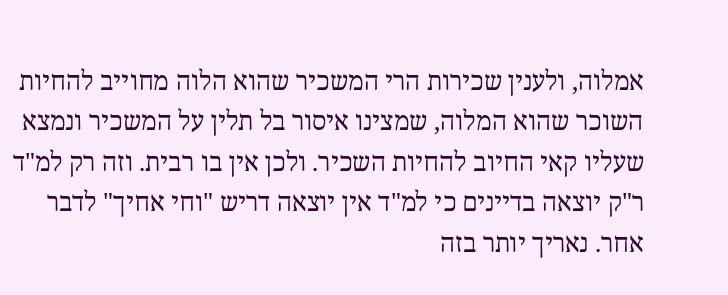אמלוה, ולענין שכירות הרי המשכיר שהוא הלוה מחוייב להחיות השוכר שהוא המלוה, שמצינו איסור בל תלין על המשכיר ונמצא שעליו קאי החיוב להחיות השכיר. ולכן אין בו רבית. וזה רק למ"ד ר"ק יוצאה בדיינים כי למ"ד אין יוצאה דריש "וחי אחיך" לדבר אחר. נאריך יותר בזה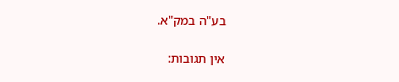בע"ה במק"א.

אין תגובות: